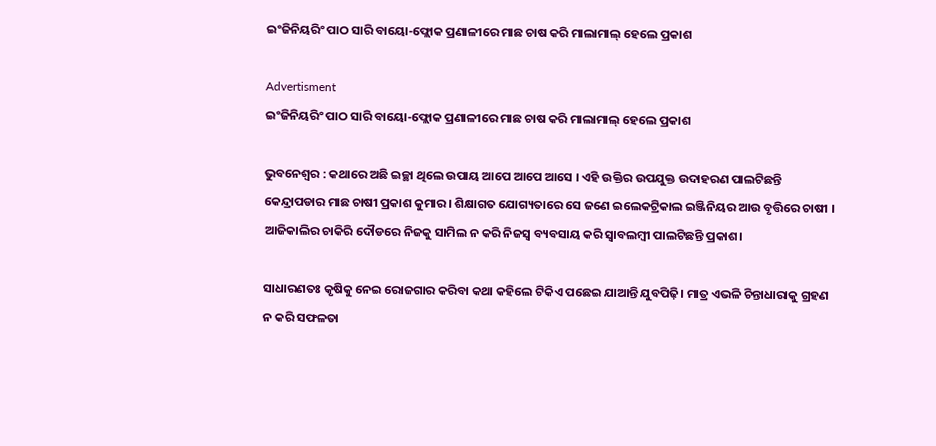ଇଂଜିନିୟରିଂ ପାଠ ସାରି ବାୟୋ-ଫ୍ଲୋକ ପ୍ରଣାଳୀରେ ମାଛ ଚାଷ କରି ମାଲାମାଲ୍ ହେଲେ ପ୍ରକାଶ

Advertisment
ଇଂଜିନିୟରିଂ ପାଠ ସାରି ବାୟୋ-ଫ୍ଲୋକ ପ୍ରଣାଳୀରେ ମାଛ ଚାଷ କରି ମାଲାମାଲ୍ ହେଲେ ପ୍ରକାଶ

ଭୁବନେଶ୍ବର : କଥାରେ ଅଛି ଇଚ୍ଛା ଥିଲେ ଉପାୟ ଆପେ ଆପେ ଆସେ । ଏହି ଉକ୍ତିର ଉପଯୁକ୍ତ ଉଦାହରଣ ପାଲଟିଛନ୍ତି କେନ୍ଦ୍ରାପଡାର ମାଛ ଚାଷୀ ପ୍ରକାଶ କୁମାର । ଶିକ୍ଷାଗତ ଯୋଗ୍ୟତାରେ ସେ ଜଣେ ଇଲେକଟ୍ରିକାଲ ଇଞ୍ଜିନିୟର ଆଉ ବୃତ୍ତିରେ ଚାଷୀ । ଆଜିକାଲିର ଚାକିରି ଦୌଡରେ ନିଜକୁ ସାମିଲ ନ କରି ନିଜସ୍ଵ ବ୍ୟବସାୟ କରି ସ୍ବାବଲମ୍ବୀ ପାଲଟିଛନ୍ତି ପ୍ରକାଶ।

ସାଧାରଣତଃ କୃଷିକୁ ନେଇ ରୋଜଗାର କରିବା କଥା କହିଲେ ଟିକିଏ ପଛେଇ ଯାଆନ୍ତି ଯୁବପିଢ଼ି। ମାତ୍ର ଏଭଳି ଚିନ୍ତାଧାରାକୁ ଗ୍ରହଣ ନ କରି ସଫଳତା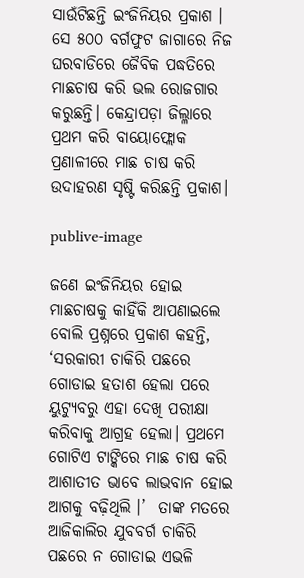ସାଉଁଟିଛନ୍ତି ଇଂଜିନିୟର ପ୍ରକାଶ । ସେ ୫୦୦ ବର୍ଗଫୁଟ ଜାଗାରେ ନିଜ ଘରବାଡିରେ ଜୈବିକ ପଦ୍ଧତିରେ ମାଛଚାଷ କରି ଭଲ ରୋଜଗାର କରୁଛନ୍ତି। କେନ୍ଦ୍ରାପଡ଼ା ଜିଲ୍ଳାରେ ପ୍ରଥମ କରି ବାୟୋଫ୍ଲୋକ ପ୍ରଣାଳୀରେ ମାଛ ଚାଷ କରି ଉଦାହରଣ ସୃଷ୍ଟି କରିଛନ୍ତି ପ୍ରକାଶ।

publive-image

ଜଣେ ଇଂଜିନିୟର ହୋଇ ମାଛଚାଷକୁ କାହିଁକି ଆପଣାଇଲେ ବୋଲି ପ୍ରଶ୍ନରେ ପ୍ରକାଶ କହନ୍ତି,  ‘ସରକାରୀ ଚାକିରି ପଛରେ ଗୋଡାଇ ହତାଶ ହେଲା ପରେ ୟୁଟ୍ୟୁବରୁ ଏହା ଦେଖି ପରୀକ୍ଷା କରିବାକୁ ଆଗ୍ରହ ହେଲା। ପ୍ରଥମେ ଗୋଟିଏ ଟାଙ୍କିରେ ମାଛ ଚାଷ କରି ଆଶାତୀତ ଭାବେ ଲାଭବାନ ହୋଇ ଆଗକୁ ବଢ଼ିଥିଲି ।’  ତାଙ୍କ ମତରେ ଆଜିକାଲିର ଯୁବବର୍ଗ ଚାକିରି ପଛରେ ନ ଗୋଡାଇ ଏଭଳି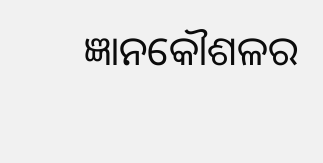ଜ୍ଞାନକୌଶଳର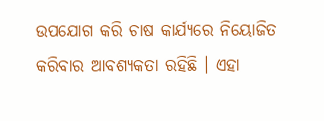ଉପଯୋଗ କରି ଚାଷ କାର୍ଯ୍ୟରେ ନିୟୋଜିତ କରିବାର ଆବଶ୍ୟକତା ରହିଛି । ଏହା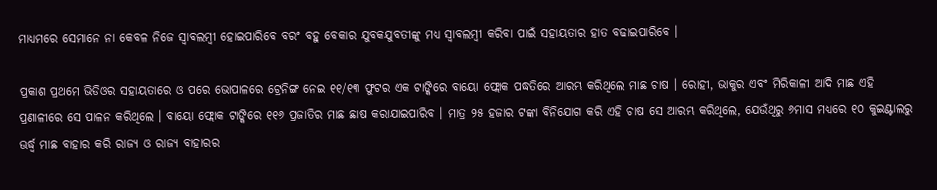ମାଧ୍ୟମରେ ସେମାନେ ନା କେବଳ ନିଜେ ସ୍ଵାବଲମ୍ବୀ ହୋଇପାରିବେ ବରଂ ବହୁ ବେକାର ଯୁବକଯୁବତୀଙ୍କୁ ମଧ୍ୟ ସ୍ଵାବଲମ୍ବୀ କରିବା ପାଇଁ ସହାୟତାର ହାତ ବଢାଇପାରିବେ ।

ପ୍ରକାଶ ପ୍ରଥମେ ଭିଡିଓର ସହାୟତାରେ ଓ ପରେ ଭୋପାଳରେ ଟ୍ରେନିଙ୍ଗ ନେଇ ୧୧/୧୩ ଫୁଟର ଏକ ଟାଙ୍କିରେ ବାୟୋ ଫ୍ଲୋକ ପଦ୍ଧତିରେ ଆରମ୍ଭ କରିଥିଲେ ମାଛ ଚାଷ । ରୋହୀ, ଭାକୁର ଏବଂ ମିରିକାଳୀ ଆଦି ମାଛ ଏହି ପ୍ରଣାଳୀରେ ସେ ପାଳନ କରିଥିଲେ । ବାୟୋ ଫ୍ଲୋକ ଟାଙ୍କିରେ ୧୧୬ ପ୍ରଜାତିର ମାଛ ଛାଷ କରାଯାଇପାରିବ । ମାତ୍ର ୨୫ ହଜାର ଟଙ୍କା ବିନିଯୋଗ କରି ଏହି ଚାଷ ସେ ଆରମ୍ଭ କରିଥିଲେ, ଯେଉଁଥିରୁ ୬ମାସ ମଧ୍ୟରେ ୧୦ କୁଇଣ୍ଟାଲରୁ ଊର୍ଦ୍ଧ୍ଵ ମାଛ ବାହାର କରି ରାଜ୍ୟ ଓ ରାଜ୍ୟ ବାହାରର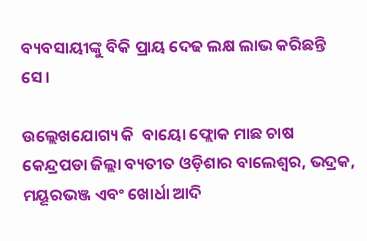ବ୍ୟବସାୟୀଙ୍କୁ ବିକି ପ୍ରାୟ ଦେଢ ଲକ୍ଷ ଲାଭ କରିଛନ୍ତି ସେ।

ଉଲ୍ଲେଖଯୋଗ୍ୟ କି  ବାୟୋ ଫ୍ଲୋକ ମାଛ ଚାଷ କେନ୍ଦ୍ରପଡା ଜିଲ୍ଲା ବ୍ୟତୀତ ଓଡ଼ିଶାର ବାଲେଶ୍ଵର, ଭଦ୍ରକ, ମୟୂରଭଞ୍ଜ ଏବଂ ଖୋର୍ଧା ଆଦି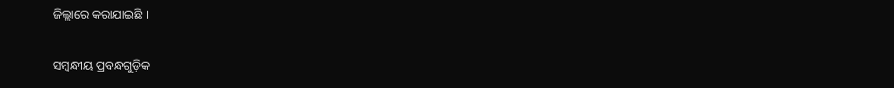ଜିଲ୍ଲାରେ କରାଯାଇଛି ।

ସମ୍ବନ୍ଧୀୟ ପ୍ରବନ୍ଧଗୁଡ଼ିକ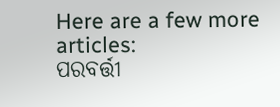Here are a few more articles:
ପରବର୍ତ୍ତୀ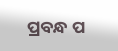ପ୍ରବନ୍ଧ ପ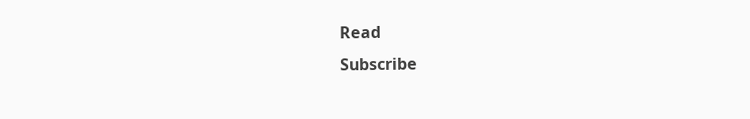Read
Subscribe